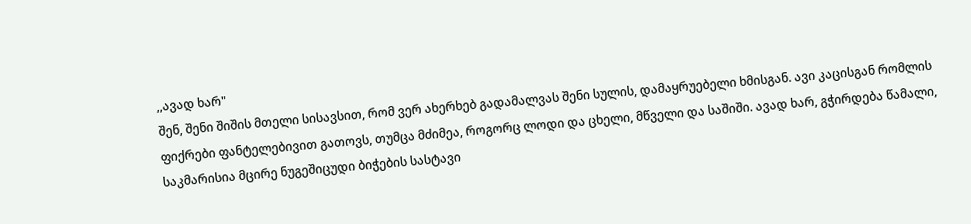,,ავად ხარ"
შენ, შენი შიშის მთელი სისავსით, რომ ვერ ახერხებ გადამალვას შენი სულის, დამაყრუებელი ხმისგან. ავი კაცისგან რომლის ფიქრები ფანტელებივით გათოვს, თუმცა მძიმეა, როგორც ლოდი და ცხელი, მწველი და საშიში. ავად ხარ, გჭირდება წამალი, საკმარისია მცირე ნუგეშიცუდი ბიჭების სასტავი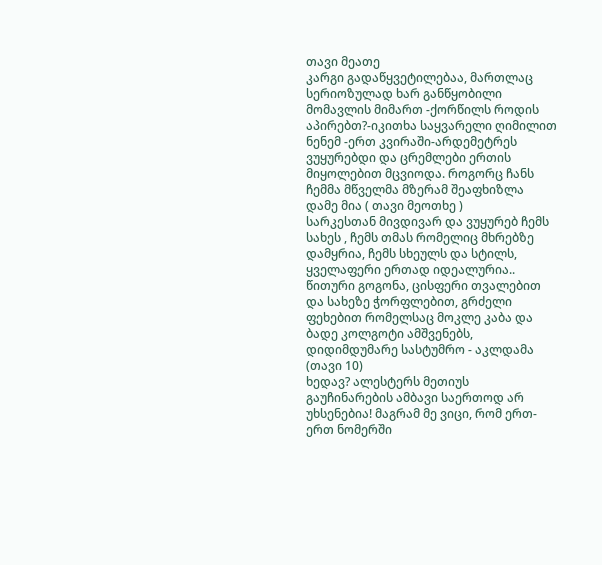თავი მეათე
კარგი გადაწყვეტილებაა, მართლაც სერიოზულად ხარ განწყობილი მომავლის მიმართ -ქორწილს როდის აპირებთ?-იკითხა საყვარელი ღიმილით ნენემ -ერთ კვირაში-არდემეტრეს ვუყურებდი და ცრემლები ერთის მიყოლებით მცვიოდა. როგორც ჩანს ჩემმა მწველმა მზერამ შეაფხიზლა დამე მია ( თავი მეოთხე )
სარკესთან მივდივარ და ვუყურებ ჩემს სახეს , ჩემს თმას რომელიც მხრებზე დამყრია, ჩემს სხეულს და სტილს, ყველაფერი ერთად იდეალურია.. წითური გოგონა, ცისფერი თვალებით და სახეზე ჭორფლებით, გრძელი ფეხებით რომელსაც მოკლე კაბა და ბადე კოლგოტი ამშვენებს, დიდიმდუმარე სასტუმრო - აკლდამა (თავი 10)
ხედავ? ალესტერს მეთიუს გაუჩინარების ამბავი საერთოდ არ უხსენებია! მაგრამ მე ვიცი, რომ ერთ-ერთ ნომერში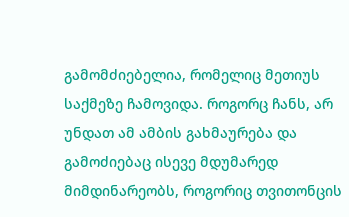გამომძიებელია, რომელიც მეთიუს საქმეზე ჩამოვიდა. როგორც ჩანს, არ უნდათ ამ ამბის გახმაურება და გამოძიებაც ისევე მდუმარედ მიმდინარეობს, როგორიც თვითონცის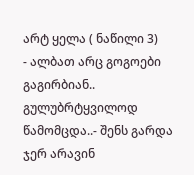არტ ყელა ( ნაწილი 3)
- ალბათ არც გოგოები გაგირბიან.. გულუბრტყვილოდ წამომცდა..- შენს გარდა ჯერ არავინ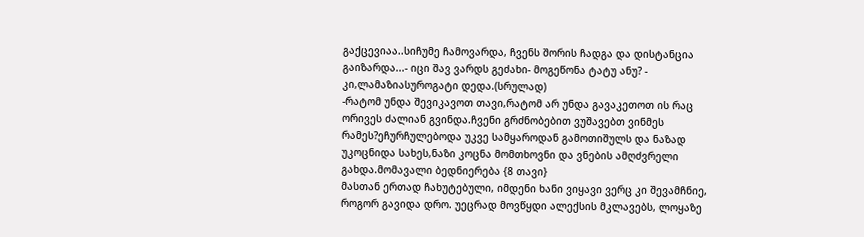გაქცევიაა..სიჩუმე ჩამოვარდა, ჩვენს შორის ჩადგა და დისტანცია გაიზარდა...- იცი შავ ვარდს გეძახი- მოგეწონა ტატუ ანუ? - კი,ლამაზიასუროგატი დედა.(სრულად)
-რატომ უნდა შევიკავოთ თავი,რატომ არ უნდა გავაკეთოთ ის რაც ორივეს ძალიან გვინდა.ჩვენი გრძნობებით ვუშავებთ ვინმეს რამეს?ეჩურჩულებოდა უკვე სამყაროდან გამოთიშულს და ნაზად უკოცნიდა სახეს,ნაზი კოცნა მომთხოვნი და ვნების ამღძვრელი გახდა.მომავალი ბედნიერება {8 თავი}
მასთან ერთად ჩახუტებული, იმდენი ხანი ვიყავი ვერც კი შევამჩნიე, როგორ გავიდა დრო. უეცრად მოვწყდი ალექსის მკლავებს, ლოყაზე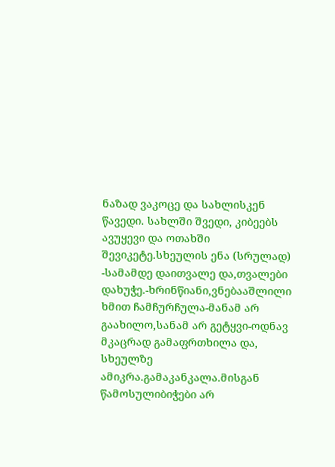ნაზად ვაკოცე და სახლისკენ წავედი. სახლში შვედი, კიბეებს ავუყევი და ოთახში შევიკეტე.სხეულის ენა (სრულად)
-სამამდე დაითვალე და,თვალები დახუჭე.-ხრინწიანი,ვნებააშლილი ხმით ჩამჩურჩულა-მანამ არ გაახილო,სანამ არ გეტყვი-ოდნავ მკაცრად გამაფრთხილა და, სხეულზე ამიკრა.გამაკანკალა.მისგან წამოსულიბიჭები არ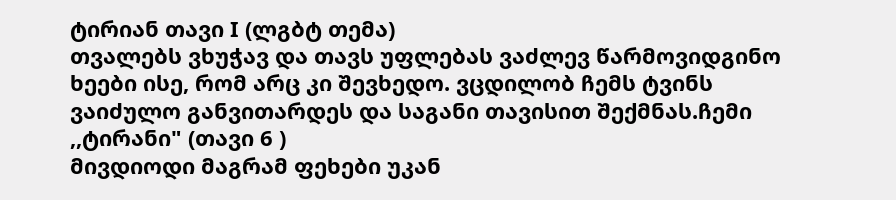ტირიან თავი I (ლგბტ თემა)
თვალებს ვხუჭავ და თავს უფლებას ვაძლევ წარმოვიდგინო ხეები ისე, რომ არც კი შევხედო. ვცდილობ ჩემს ტვინს ვაიძულო განვითარდეს და საგანი თავისით შექმნას.ჩემი ,,ტირანი" (თავი 6 )
მივდიოდი მაგრამ ფეხები უკან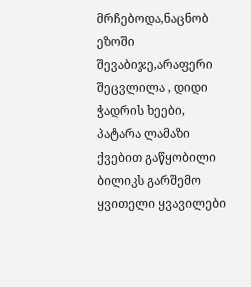მრჩებოდა,ნაცნობ ეზოში შევაბიჯე,არაფერი შეცვლილა , დიდი ჭადრის ხეები, პატარა ლამაზი ქვებით გაწყობილი ბილიკს გარშემო ყვითელი ყვავილები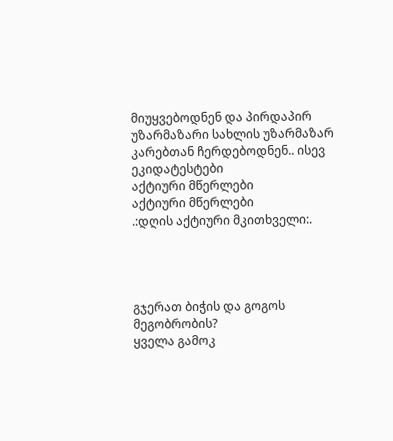მიუყვებოდნენ და პირდაპირ უზარმაზარი სახლის უზარმაზარ კარებთან ჩერდებოდნენ.. ისევ ეკიდატესტები
აქტიური მწერლები
აქტიური მწერლები
.:დღის აქტიური მკითხველი:.




გჯერათ ბიჭის და გოგოს მეგობრობის?
ყველა გამოკ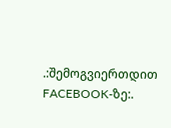.:შემოგვიერთდით FACEBOOK-ზე:.